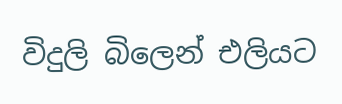විදුලි බිලෙන් එලියට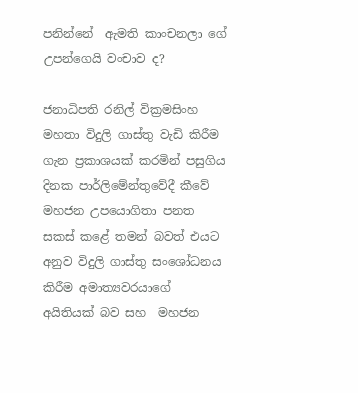පනින්නේ  ඇමති කාංචනලා ගේ උපන්ගෙයි වංචාව ද?

ජනාධිපති රනිල් වික්‍රමසිංහ මහතා විදුලි ගාස්තු වැඩි කිරීම ගැන ප්‍රකාශයක් කරමින් පසුගිය දිනක පාර්ලිමේන්තුවේදී කීවේ මහජන උපයොගිතා පනත සකස් කළේ තමන් බවත් එයට අනුව විදුලි ගාස්තු සංශෝධනය කිරීම අමාත්‍යවරයාගේ  අයිතියක් බව සහ  මහජන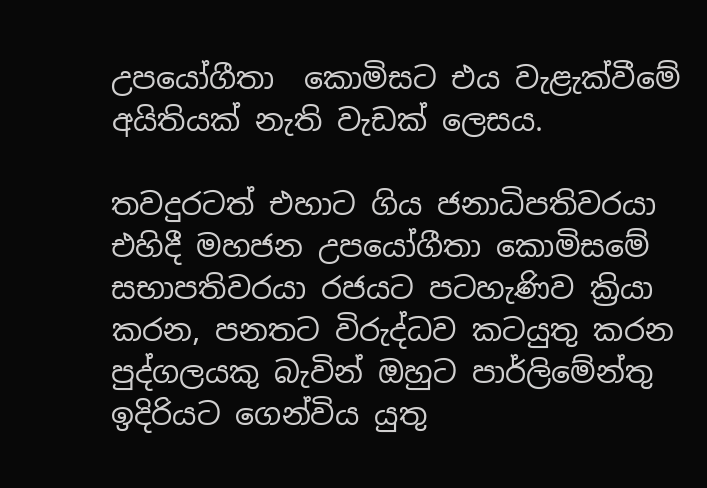උපයෝගීතා  කොමිසට එය වැළැක්වීමේ අයිතියක් නැති වැඩක් ලෙසය.

තවදුරටත් එහාට ගිය ජනාධිපතිවරයා එහිදී මහජන උපයෝගීතා කොමිසමේ සභාපතිවරයා රජයට පටහැණිව ක්‍රියා කරන, පනතට විරුද්ධව කටයුතු කරන පුද්ගලයකු බැවින් ඔහුට පාර්ලිමේන්තු ඉදිරියට ගෙන්විය යුතු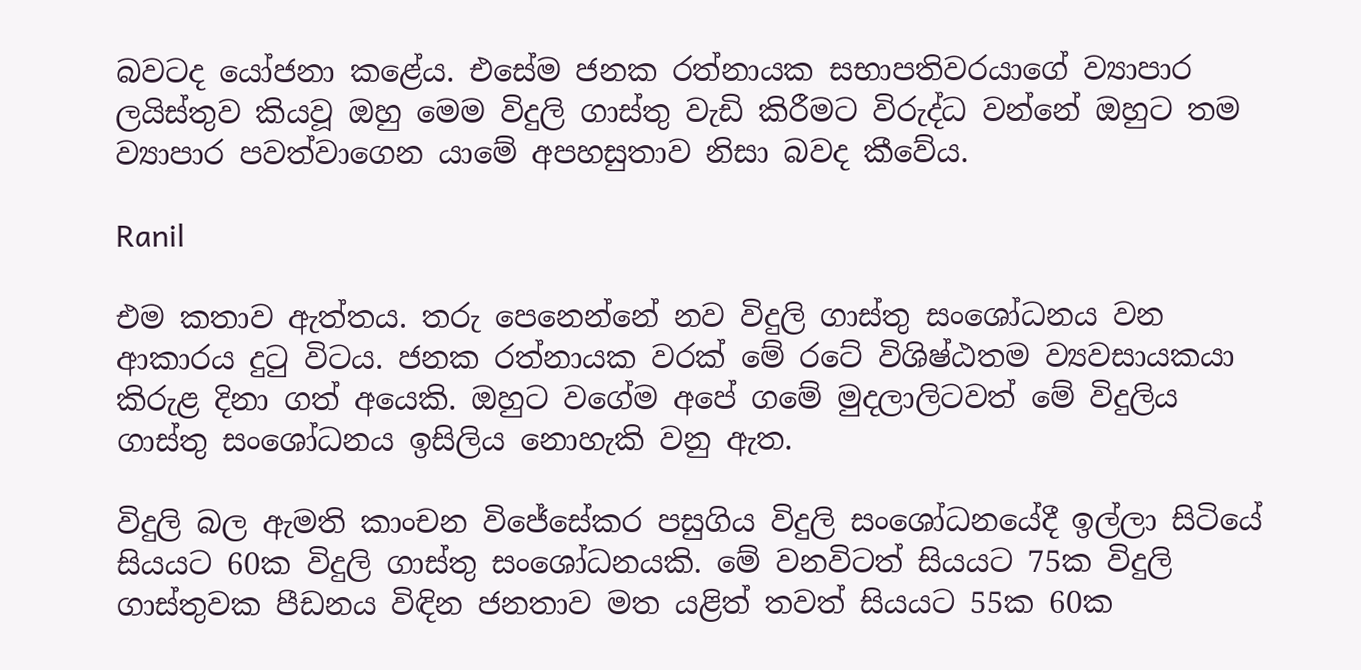බවටද යෝජනා කළේය. එසේම ජනක රත්නායක සභාපතිවරයාගේ ව්‍යාපාර ලයිස්තුව කියවූ ඔහු මෙම විදුලි ගාස්තු වැඩි කිරීමට විරුද්ධ වන්නේ ඔහුට තම ව්‍යාපාර පවත්වාගෙන යාමේ අපහසුතාව නිසා බවද කීවේය.

Ranil

එම කතාව ඇත්තය. තරු පෙනෙන්නේ නව විදුලි ගාස්තු සංශෝධනය වන ආකාරය දුටු විටය. ජනක රත්නායක වරක් මේ රටේ විශිෂ්ඨතම ව්‍යවසායකයා කිරුළ දිනා ගත් අයෙකි. ඔහුට වගේම අපේ ගමේ මුදලාලිටවත් මේ විදුලිය ගාස්තු සංශෝධනය ඉසිලිය නොහැකි වනු ඇත.

විදුලි බල ඇමති කාංචන විජේසේකර පසුගිය විදුලි සංශෝධනයේදී ඉල්ලා සිටියේ සියයට 60ක විදුලි ගාස්තු සංශෝධනයකි. මේ වනවිටත් සියයට 75ක විදුලි ගාස්තුවක පීඩනය විඳින ජනතාව මත යළිත් තවත් සියයට 55ක 60ක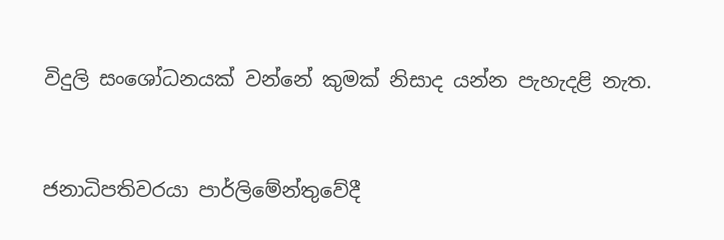විදුලි සංශෝධනයක් වන්නේ කුමක් නිසාද යන්න පැහැදළි නැත.


ජනාධිපතිවරයා පාර්ලිමේන්තුවේදී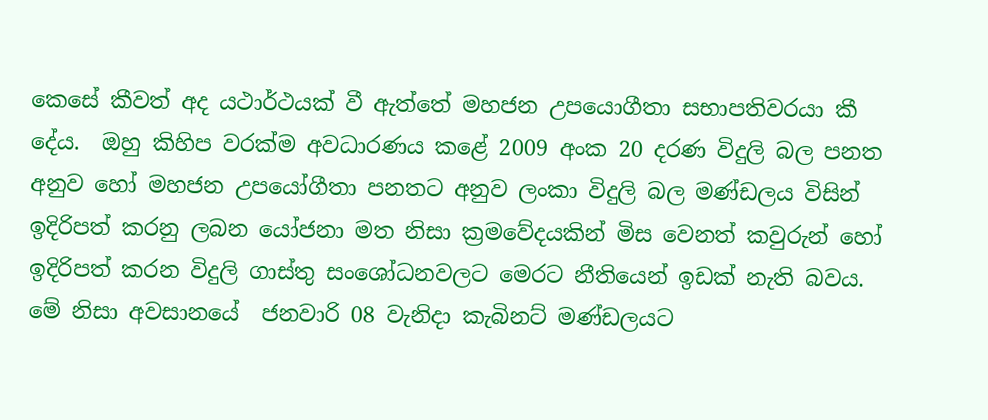කෙසේ කීවත් අද යථාර්ථයක් වී ඇත්තේ මහජන උපයොගීතා සභාපතිවරයා කී දේය.  ඔහු කිහිප වරක්ම අවධාරණය කළේ 2009 අංක 20 දරණ විදුලි බල පනත අනුව හෝ මහජන උපයෝගීතා පනතට අනුව ලංකා විදුලි බල මණ්ඩලය විසින් ඉදිරිපත් කරනු ලබන යෝජනා මත නිසා ක්‍රමවේදයකින් මිස වෙනත් කවුරුන් හෝ ඉදිරිපත් කරන විදුලි ගාස්තු සංශෝධනවලට මෙරට නීතියෙන් ඉඩක් නැති බවය. මේ නිසා අවසානයේ  ජනවාරි 08 වැනිදා කැබිනට් මණ්ඩලයට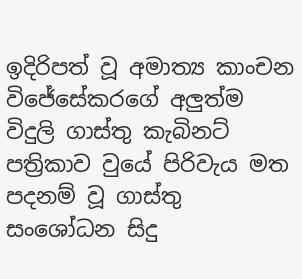ඉදිරිපත් වූ අමාත්‍ය කාංචන විජේසේකරගේ අලුත්ම විදුලි ගාස්තු කැබිනට් පත්‍රිකාව වුයේ පිරිවැය මත පදනම් වූ ගාස්තු සංශෝධන සිදු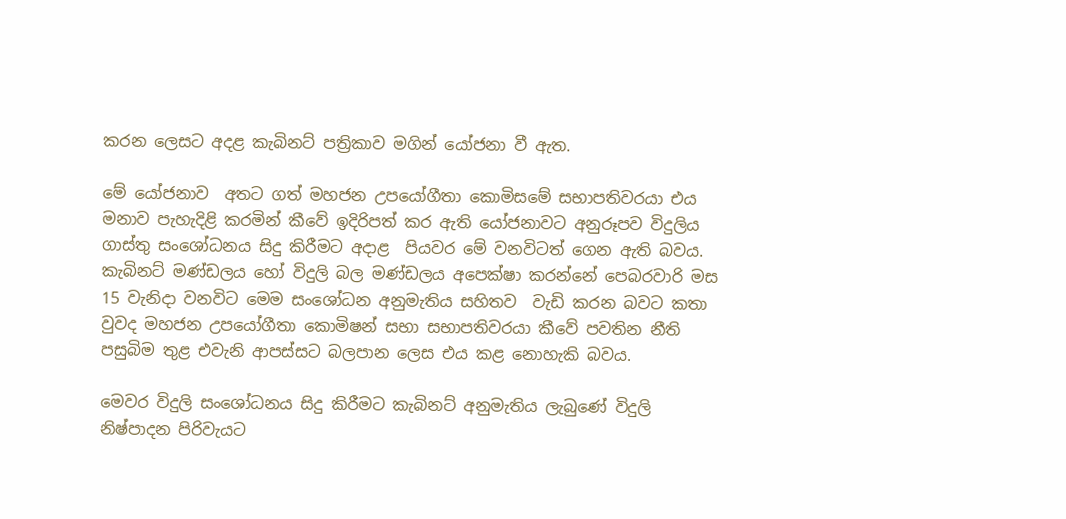කරන ලෙසට අදළ කැබිනට් පත්‍රිකාව මගින් යෝජනා වී ඇත.

මේ යෝජනාව  අතට ගත් මහජන උපයෝගීතා කොමිසමේ සභාපතිවරයා එය මනාව පැහැදිළි කරමින් කීවේ ඉදිරිපත් කර ඇති යෝජනාවට අනුරූපව විදුලිය ගාස්තු සංශෝධනය සිදු කිරීමට අදාළ  පියවර මේ වනවිටත් ගෙන ඇති බවය. කැබිනට් මණ්ඩලය හෝ විදුලි බල මණ්ඩලය අපෙක්ෂා කරන්නේ පෙබරවාරි මස 15 වැනිදා වනවිට මෙම සංශෝධන අනුමැතිය සහිතව  වැඩි කරන බවට කතා වුවද මහජන උපයෝගීතා කොමිෂන් සභා සභාපතිවරයා කීවේ පවතින නීති පසුබිම තුළ එවැනි ආපස්සට බලපාන ලෙස එය කළ නොහැකි බවය.

මෙවර විදුලි සංශෝධනය සිදු කිරීමට කැබිනට් අනුමැතිය ලැබුණේ විදුලි නිෂ්පාදන පිරිවැයට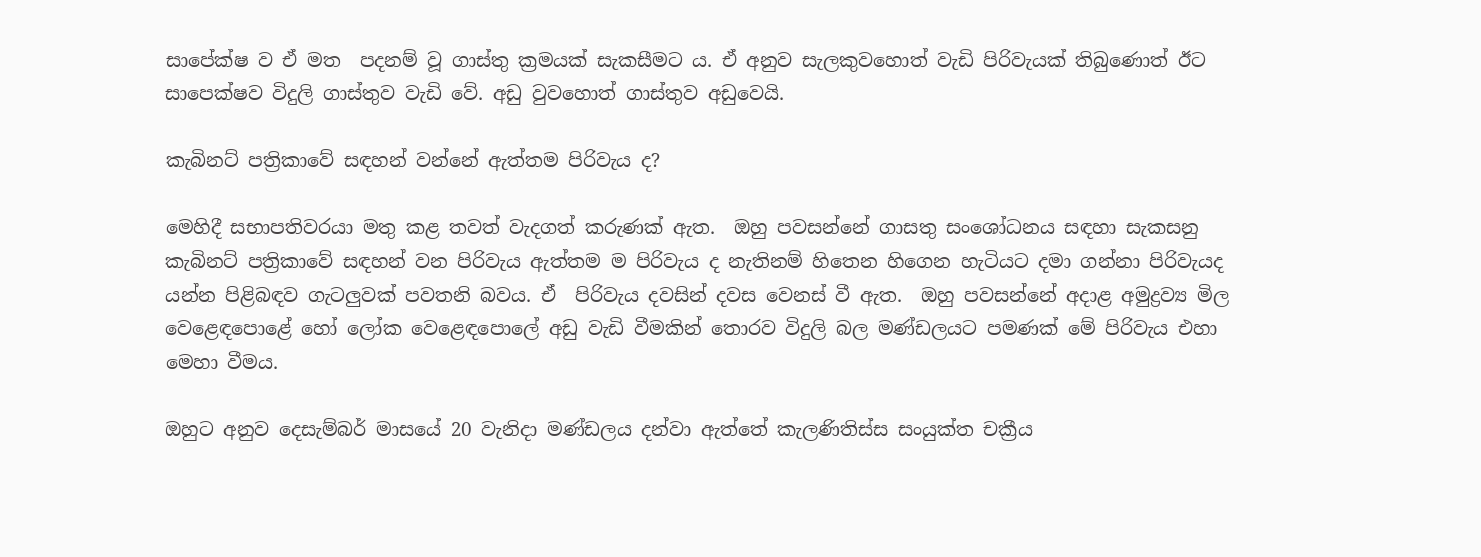සාපේක්ෂ ව ඒ මත  පදනම් වූ ගාස්තු ක්‍රමයක් සැකසීමට ය. ඒ අනුව සැලකුවහොත් වැඩි පිරිවැයක් තිබුණොත් ඊට සාපෙක්ෂව විදුලි ගාස්තුව වැඩි වේ. අඩු වුවහොත් ගාස්තුව අඩුවෙයි.

කැබිනට් පත්‍රිකාවේ සඳහන් වන්නේ ඇත්තම පිරිවැය ද?

මෙහිදී සභාපතිවරයා මතු කළ තවත් වැදගත් කරුණක් ඇත.  ඔහු පවසන්නේ ගාසතු සංශෝධනය සඳහා සැකසනු කැබිනට් පත්‍රිකාවේ සඳහන් වන පිරිවැය ඇත්තම ම පිරිවැය ද නැතිනම් හිතෙන හිගෙන හැටියට දමා ගන්නා පිරිවැයද යන්න පිළිබඳව ගැටලුවක් පවතනි බවය. ඒ  පිරිවැය දවසින් දවස වෙනස් වී ඇත.  ඔහු පවසන්නේ අදාළ අමුද්‍රව්‍ය මිල වෙළෙඳපොළේ හෝ ලෝක වෙළෙඳපොලේ අඩු වැඩි වීමකින් තොරව විදුලි බල මණ්ඩලයට පමණක් මේ පිරිවැය එහා මෙහා වීමය.

ඔහුට අනුව දෙසැම්බර් මාසයේ 20 වැනිදා මණ්ඩලය දන්වා ඇත්තේ කැලණිතිස්ස සංයුක්ත චක්‍රීය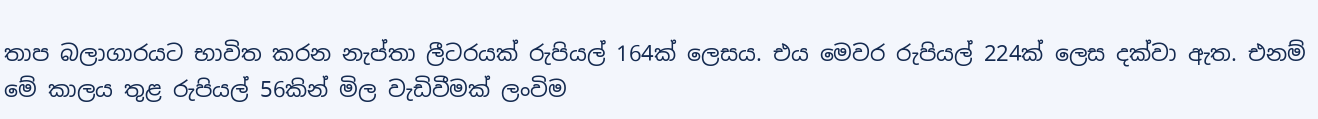තාප බලාගාරයට භාවිත කරන නැප්තා ලීටරයක් රුපියල් 164ක් ලෙසය. එය මෙවර රුපියල් 224ක් ලෙස දක්වා ඇත. එනම් මේ කාලය තුළ රුපියල් 56කින් මිල වැඩිවීමක් ලංවිම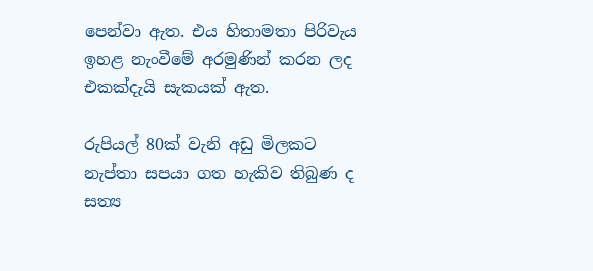පෙන්වා ඇත. එය හිතාමතා පිරිවැය ඉහළ නැංවීමේ අරමුණින් කරන ලද එකක්දැයි සැකයක් ඇත.

රුපියල් 80ක් වැනි අඩු මිලකට නැප්තා සපයා ගත හැකිව තිබුණ ද සත්‍ය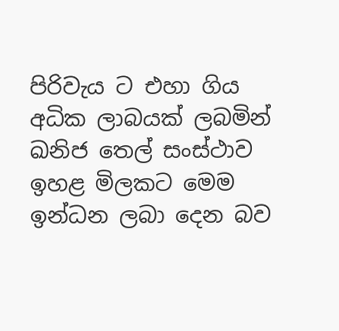පිරිවැය ට එහා ගිය අධික ලාබයක් ලබමින් ඛනිජ තෙල් සංස්ථාව ඉහළ මිලකට මෙම ඉන්ධන ලබා දෙන බව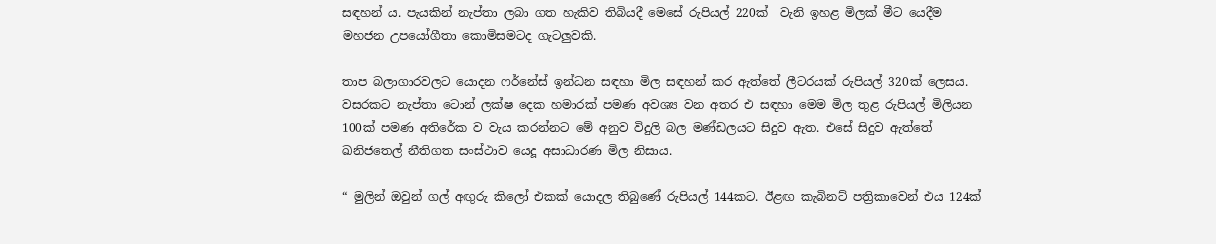සඳහන් ය. පැයකින් නැප්තා ලබා ගත හැකිව තිබියදී මෙසේ රුපියල් 220ක්  වැනි ඉහළ මිලක් මීට යෙදීම මහජන උපයෝගීතා කොමිසමටද ගැටලුවකි.

තාප බලාගාරවලට යොදන ෆර්නේස් ඉන්ධන සඳහා මිල සඳහන් කර ඇත්තේ ලීටරයක් රුපියල් 320ක් ලෙසය. වසරකට නැප්තා ටොන් ලක්ෂ දෙක හමාරක් පමණ අවශ්‍ය වන අතර එ සඳහා මෙම මිල තුළ රුපියල් මිලියන 100ක් පමණ අතිරේක ව වැය කරන්නට මේ අනුව විදුලි බල මණ්ඩලයට සිදුව ඇත. එසේ සිදුව ඇත්තේ ඛනිජතෙල් නීතිගත සංස්ථාව යෙදූ අසාධාරණ මිල නිසාය.

“ මුලින් ඔවුන් ගල් අඟුරු කිලෝ එකක් යොදල තිබුණේ රුපියල් 144කට. ඊළඟ කැබිනට් පත්‍රිකාවෙන් එය 124ක්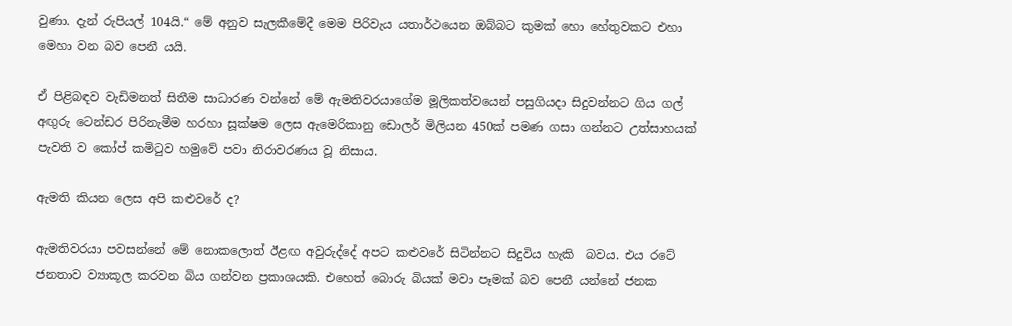වුණා. දැන් රුපියල් 104යි.“ මේ අනුව සැලකීමේදී මෙම පිරිවැය යතාර්ථයෙන ඔබ්බට කුමක් හො හේතුවකට එහා මෙහා වන බව පෙනී යයි.

ඒ පිළිබඳව වැඩිමනත් සිතීම සාධාරණ වන්නේ මේ ඇමතිවරයාගේම මූලිකත්වයෙන් පසුගියදා සිදුවන්නට ගිය ගල් අඟුරු ටෙන්ඩර පිරිනැමීම හරහා සූක්ෂම ලෙස ඇමෙරිකානු ඩොලර් මිලියන 450ක් පමණ ගසා ගන්නට උත්සාහයක් පැවති ව කෝප් කමිටුව හමුවේ පවා නිරාවරණය වූ නිසාය.

ඇමති කියන ලෙස අපි කළුවරේ ද?

ඇමතිවරයා පවසන්නේ මේ නොකලොත් ඊළඟ අවුරුද්දේ අපට කළුවරේ සිටින්නට සිදුවිය හැකි  බවය. එය රටේ ජනතාව ව්‍යාකූල කරවන බිය ගන්වන ප්‍රකාශයකි. එහෙත් බොරු බියක් මවා පෑමක් බව පෙනී යන්නේ ජනක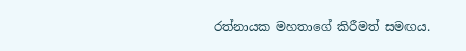රත්නායක මහතාගේ කිරීමත් සමඟය.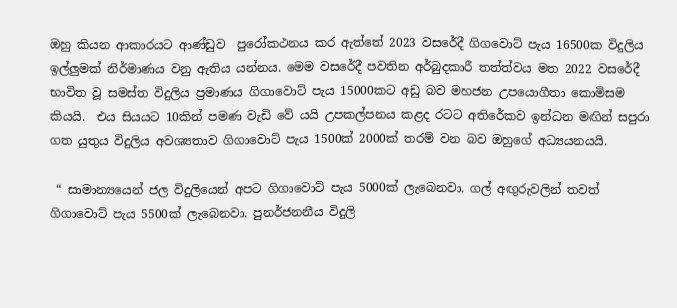ඔහු කියන ආකාරයට ආණ්ඩුව  පුරෝකථනය කර ඇත්තේ 2023 වසරේදී ගිගවොට් පැය 16500ක විදුලිය ඉල්ලුමක් නිර්මාණය වනු ඇතිය යන්නය. මෙම වසරේදී පවතින අර්බුදකාරී තත්ත්වය මත 2022 වසරේදී භාවිත වූ සමස්ත විදුලිය ප්‍රමාණය ගිගාවොට් පැය 15000කට අඩු බව මහජන උපයොගීතා කොමිසම කියයි.  එය සියයට 10කින් පමණ වැඩි වේ යයි උපකල්පනය කළද රටට අතිරේකව ඉන්ධන මඟින් සපුරා ගත යුතුය විදුලිය අවශ්‍යතාව ගිගාවොට් පැය 1500ක් 2000ක් තරම් වන බව ඔහුගේ අධ්‍යයනයයි.

 “ සාමාන්‍යයෙන් ජල විදුලියෙන් අපට ගිගාවොට් පැය 5000ක් ලැබෙනවා. ගල් අඟුරුවලින් තවත් ගිගාවොට් පැය 5500ක් ලැබෙනවා. පුනර්ජනනීය විදුලි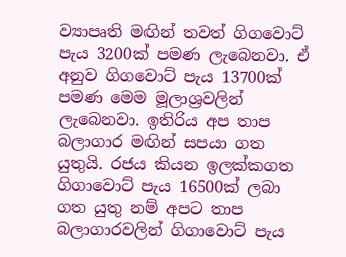ව්‍යාපෘති මඟින් තවත් ගිගවොට් පැය 3200ක් පමණ ලැබෙනවා. ඒ අනුව ගිගවොට් පැය 13700ක් පමණ මෙම මූලාශ්‍රවලින් ලැබෙනවා. ඉතිරිය අප තාප බලාගාර මඟින් සපයා ගත යුතුයි. රජය කියන ඉලක්කගත ගිගාවොට් පැය 16500ක් ලබා ගත යුතු නම් අපට තාප බලාගාරවලින් ගිගාවොට් පැය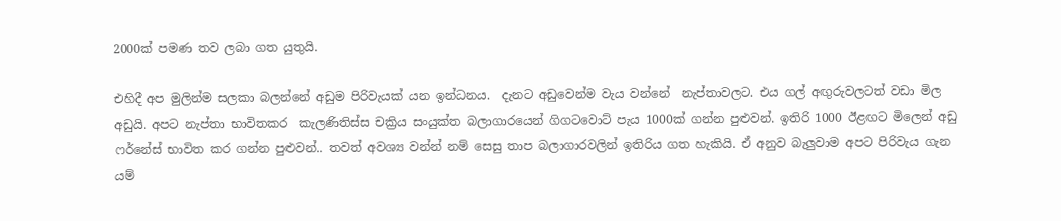2000ක් පමණ තව ලබා ගත යුතුයි.

එහිදී අප මුලින්ම සලකා බලන්නේ අඩුම පිරිවැයක් යන ඉන්ධනය.  දැනට අඩුවෙන්ම වැය වන්නේ  නැප්තාවලට. එය ගල් අඟුරුවලටත් වඩා මිල අඩුයි. අපට නැප්තා භාවිතකර  කැලණිතිස්ස චක්‍රිය සංයුක්ත බලාගාරයෙන් ගිගටවොට් පැය 1000ක් ගන්න පුළුවන්. ඉතිරි 1000 ඊළඟට මිලෙන් අඩු ෆර්නේස් භාවිත කර ගන්න පුළුවන්.. තවත් අවශ්‍ය වන්න් නම් සෙසු තාප බලාගාරවලින් ඉතිරිය ගත හැකියි. ඒ අනුව බැලුවාම අපට පිරිවැය ගැන යම්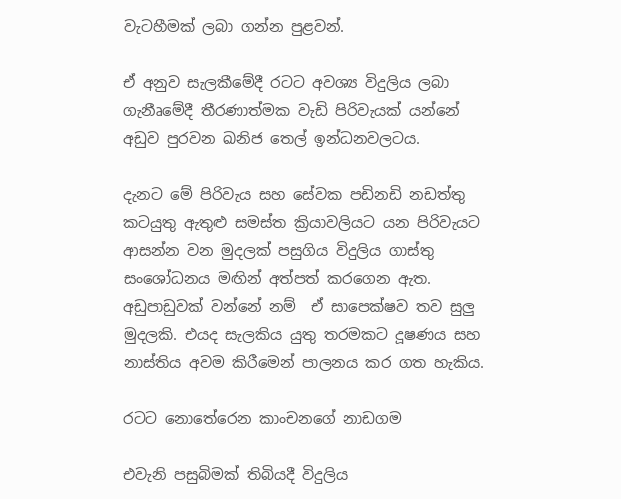වැටහීමක් ලබා ගන්න පුළවන්.

ඒ අනුව සැලකීමේදී රටට අවශ්‍ය විදුලිය ලබා ගැනීෘමේදී තීරණාත්මක වැඩි පිරිවැයක් යන්නේ අඩුව පුරවන ඛනිජ තෙල් ඉන්ධනවලටය.

දැනට මේ පිරිවැය සහ සේවක පඩිනඩි නඩත්තු කටයුතු ඇතුළු සමස්ත ක්‍රියාවලියට යන පිරිවැයට ආසන්න වන මුදලක් පසුගිය විදුලිය ගාස්තු සංශෝධනය මඟින් අත්පත් කරගෙන ඇත. අඩුපාඩුවක් වන්නේ නම්  ඒ සාපෙක්ෂව තව සුලු මුදලකි. එයද සැලකිය යුතු තරමකට දූෂණය සහ නාස්තිය අවම කිරීමෙන් පාලනය කර ගත හැකිය.

රටට නොතේරෙන කාංචනගේ නාඩගම

එවැනි පසුබිමක් තිබියදී විදුලිය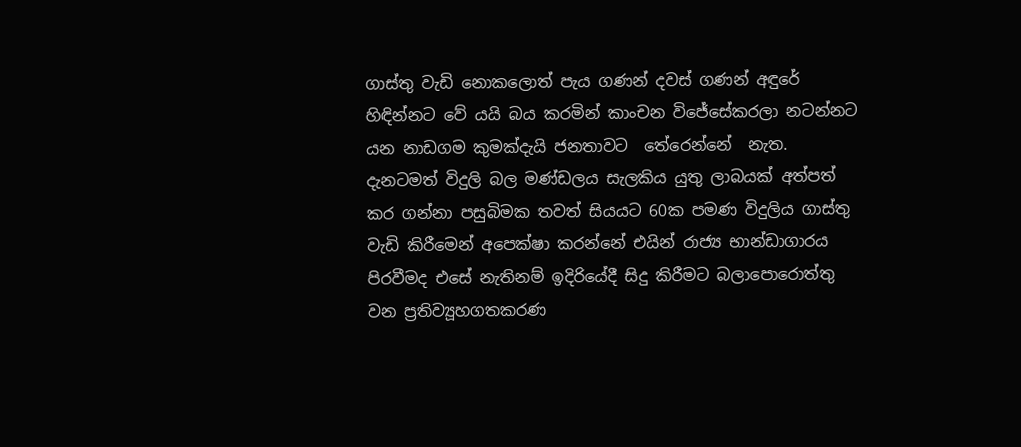ගාස්තු වැඩි නොකලොත් පැය ගණන් දවස් ගණන් අඳුරේ හිඳින්නට වේ යයි බය කරමින් කාංචන විජේසේකරලා නටන්නට යන නාඩගම කුමක්දැයි ජනතාවට  තේරෙන්නේ  නැත. දැනටමත් විදුලි බල මණ්ඩලය සැලකිය යුතු ලාබයක් අත්පත් කර ගන්නා පසුබිමක තවත් සියයට 60ක පමණ විදුලිය ගාස්තු වැඩි කිරීමෙන් අපෙක්ෂා කරන්නේ එයින් රාජ්‍ය භාන්ඩාගාරය පිරවීමද එසේ නැතිනම් ඉදිරියේදී සිදු කිරීමට බලාපොරොත්තු වන ප්‍රතිව්‍යූහගතකරණ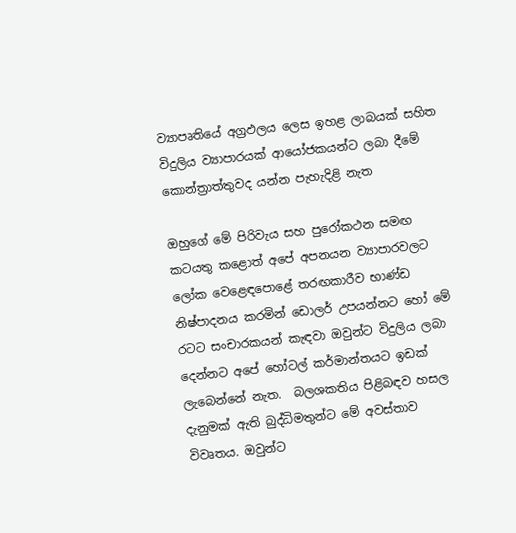ව්‍යාපෘතියේ අග්‍රඵලය ලෙස ඉහළ ලාබයක් සහිත විදුලිය ව්‍යාපාරයක් ආයෝජකයන්ට ලබා දීමේ කොන්ත්‍රාත්තුවද යන්න පැහැදිළි නැත

ඔහුගේ මේ පිරිවැය සහ පුරෝකථන සමඟ කටයතු කළොත් අපේ අපනයන ව්‍යාපාරවලට ලෝක වෙළෙඳපොළේ තරඟකාරීව භාණ්ඩ නිෂ්පාදනය කරමින් ඩොලර් උපයන්නට හෝ මේ රටට සංචාරකයන් කැඳවා ඔවුන්ට විදුලිය ලබා දෙන්නට අපේ හෝටල් කර්මාන්තයට ඉඩක් ලැබෙන්නේ නැත.  බලශකතිය පිළිබඳව හසල දැනුමක් ඇති බුද්ධිමතුන්ට මේ අවස්තාව විවෘතය. ඔවුන්ට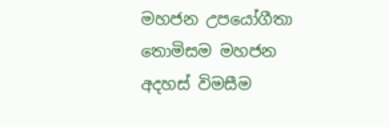මහජන උපයෝගීතා තොමිසම මහජන අදහස් විමසීම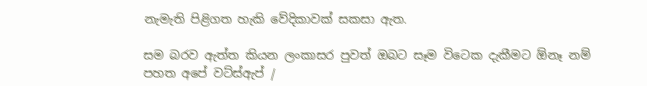නැමැති පිළිගත හැකි වේදිකාවක් සකසා ඇත.

සම බරව ඇත්ත කියන ලංකාසර පුවත් ඔබට සෑම විටෙක දැකීමට ඕනෑ නම් පහත අපේ වට්ස්ඇප් /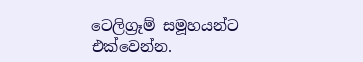ටෙලිග්‍රෑම් සමූහයන්ට එක්වෙන්න.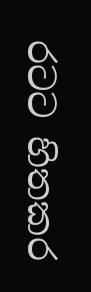රටට හිතකර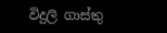විදුලි ගාස්තු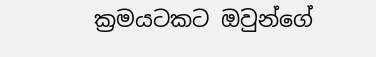ක්‍රමයටකට ඔවුන්ගේ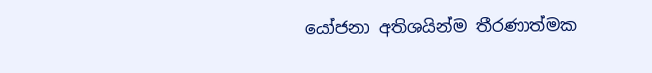යෝජනා අතිශයින්ම තීරණාත්මක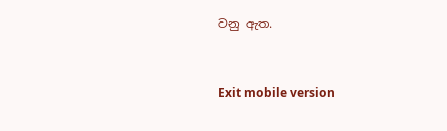වනු ඇත.



Exit mobile version